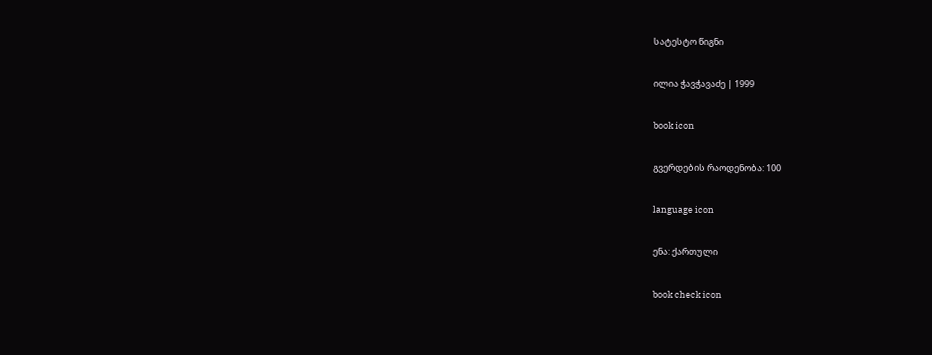სატესტო წიგნი

ილია ჭავჭავაძე | 1999

book icon

გვერდების რაოდენობა: 100

language icon

ენა: ქართული

book check icon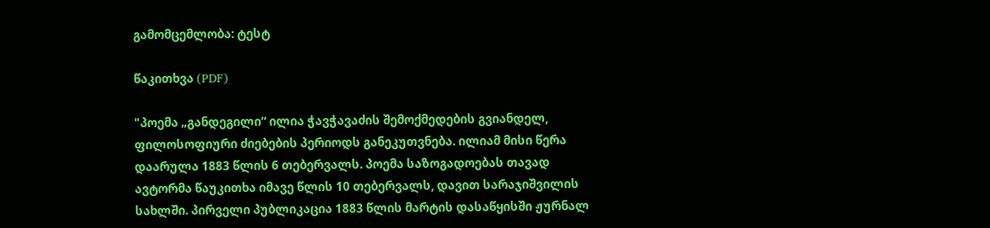გამომცემლობა: ტესტ

წაკითხვა (PDF)

"პოემა „განდეგილი“ ილია ჭავჭავაძის შემოქმედების გვიანდელ, ფილოსოფიური ძიებების პერიოდს განეკუთვნება. ილიამ მისი წერა დაარულა 1883 წლის 6 თებერვალს. პოემა საზოგადოებას თავად ავტორმა წაუკითხა იმავე წლის 10 თებერვალს, დავით სარაჯიშვილის სახლში. პირველი პუბლიკაცია 1883 წლის მარტის დასაწყისში ჟურნალ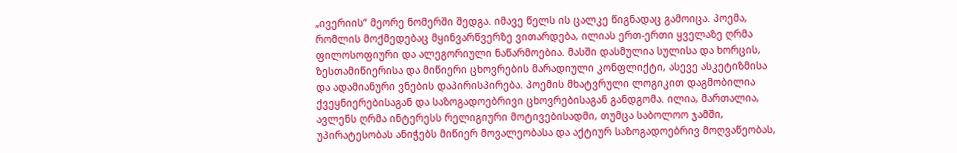„ივერიის“ მეორე ნომერში შედგა. იმავე წელს ის ცალკე წიგნადაც გამოიცა. პოემა, რომლის მოქმედებაც მყინვარწვერზე ვითარდება, ილიას ერთ-ერთი ყველაზე ღრმა ფილოსოფიური და ალეგორიული ნაწარმოებია. მასში დასმულია სულისა და ხორცის, ზესთამიწიერისა და მიწიერი ცხოვრების მარადიული კონფლიქტი, ასევე ასკეტიზმისა და ადამიანური ვნების დაპირისპირება. პოემის მხატვრული ლოგიკით დაგმობილია ქვეყნიერებისაგან და საზოგადოებრივი ცხოვრებისაგან განდგომა. ილია, მართალია, ავლენს ღრმა ინტერესს რელიგიური მოტივებისადმი, თუმცა საბოლოო ჯამში, უპირატესობას ანიჭებს მიწიერ მოვალეობასა და აქტიურ საზოგადოებრივ მოღვაწეობას,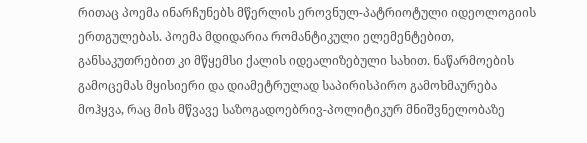რითაც პოემა ინარჩუნებს მწერლის ეროვნულ-პატრიოტული იდეოლოგიის ერთგულებას. პოემა მდიდარია რომანტიკული ელემენტებით, განსაკუთრებით კი მწყემსი ქალის იდეალიზებული სახით. ნაწარმოების გამოცემას მყისიერი და დიამეტრულად საპირისპირო გამოხმაურება მოჰყვა, რაც მის მწვავე საზოგადოებრივ-პოლიტიკურ მნიშვნელობაზე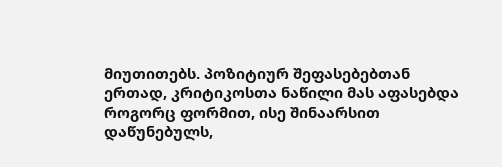მიუთითებს. პოზიტიურ შეფასებებთან ერთად, კრიტიკოსთა ნაწილი მას აფასებდა როგორც ფორმით, ისე შინაარსით დაწუნებულს,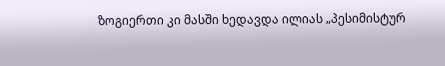ზოგიერთი კი მასში ხედავდა ილიას „პესიმისტურ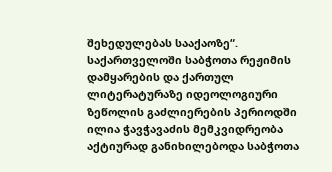შეხედულებას სააქაოზე“. საქართველოში საბჭოთა რეჟიმის დამყარების და ქართულ ლიტერატურაზე იდეოლოგიური ზეწოლის გაძლიერების პერიოდში ილია ჭავჭავაძის მემკვიდრეობა აქტიურად განიხილებოდა საბჭოთა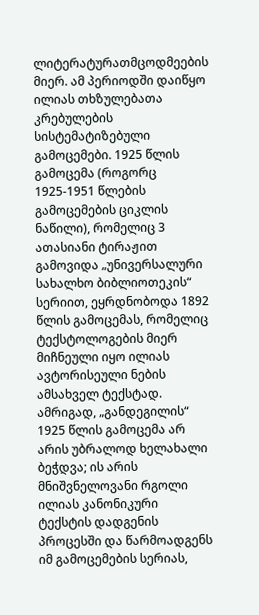ლიტერატურათმცოდმეების მიერ. ამ პერიოდში დაიწყო ილიას თხზულებათა კრებულების სისტემატიზებული გამოცემები. 1925 წლის გამოცემა (როგორც 1925-1951 წლების გამოცემების ციკლის ნაწილი), რომელიც 3 ათასიანი ტირაჟით გამოვიდა „უნივერსალური სახალხო ბიბლიოთეკის“ სერიით, ეყრდნობოდა 1892 წლის გამოცემას, რომელიც ტექსტოლოგების მიერ მიჩნეული იყო ილიას ავტორისეული ნების ამსახველ ტექსტად. ამრიგად, „განდეგილის“ 1925 წლის გამოცემა არ არის უბრალოდ ხელახალი ბეჭდვა; ის არის მნიშვნელოვანი რგოლი ილიას კანონიკური ტექსტის დადგენის პროცესში და წარმოადგენს იმ გამოცემების სერიას,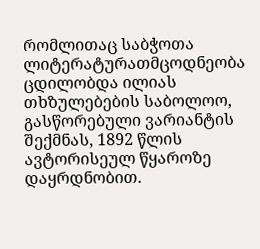რომლითაც საბჭოთა ლიტერატურათმცოდნეობა ცდილობდა ილიას თხზულებების საბოლოო, გასწორებული ვარიანტის შექმნას, 1892 წლის ავტორისეულ წყაროზე დაყრდნობით.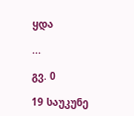ყდა

...

გვ. 0

19 საუკუნე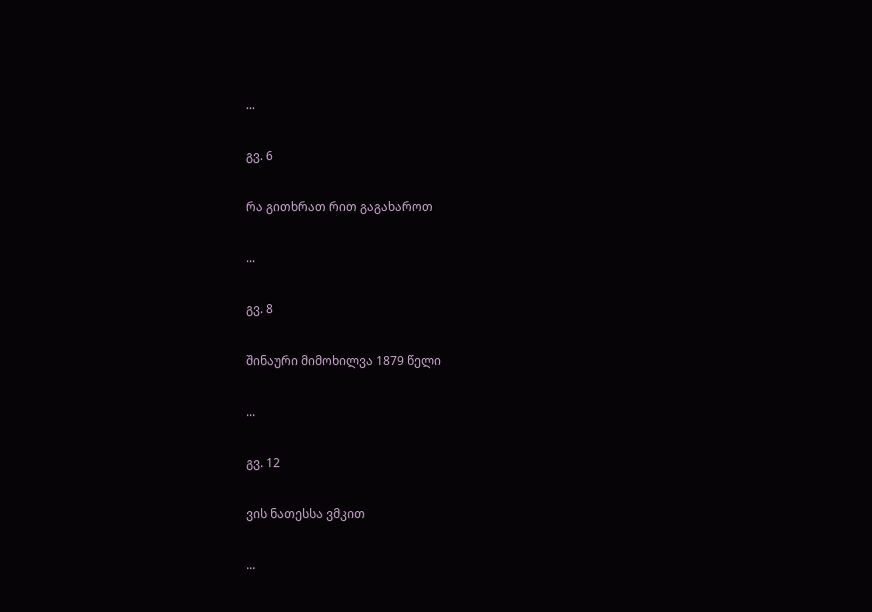...

გვ. 6

რა გითხრათ რით გაგახაროთ

...

გვ. 8

შინაური მიმოხილვა 1879 წელი

...

გვ. 12

ვის ნათესსა ვმკით

...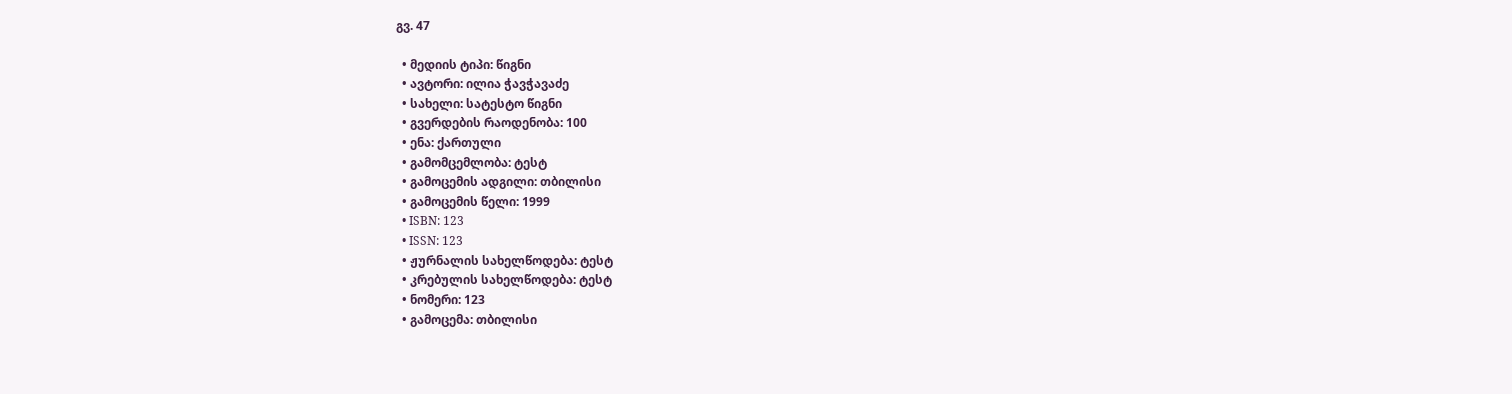გვ. 47

  • მედიის ტიპი: წიგნი
  • ავტორი: ილია ჭავჭავაძე
  • სახელი: სატესტო წიგნი
  • გვერდების რაოდენობა: 100
  • ენა: ქართული
  • გამომცემლობა: ტესტ
  • გამოცემის ადგილი: თბილისი
  • გამოცემის წელი: 1999
  • ISBN: 123
  • ISSN: 123
  • ჟურნალის სახელწოდება: ტესტ
  • კრებულის სახელწოდება: ტესტ
  • ნომერი: 123
  • გამოცემა: თბილისი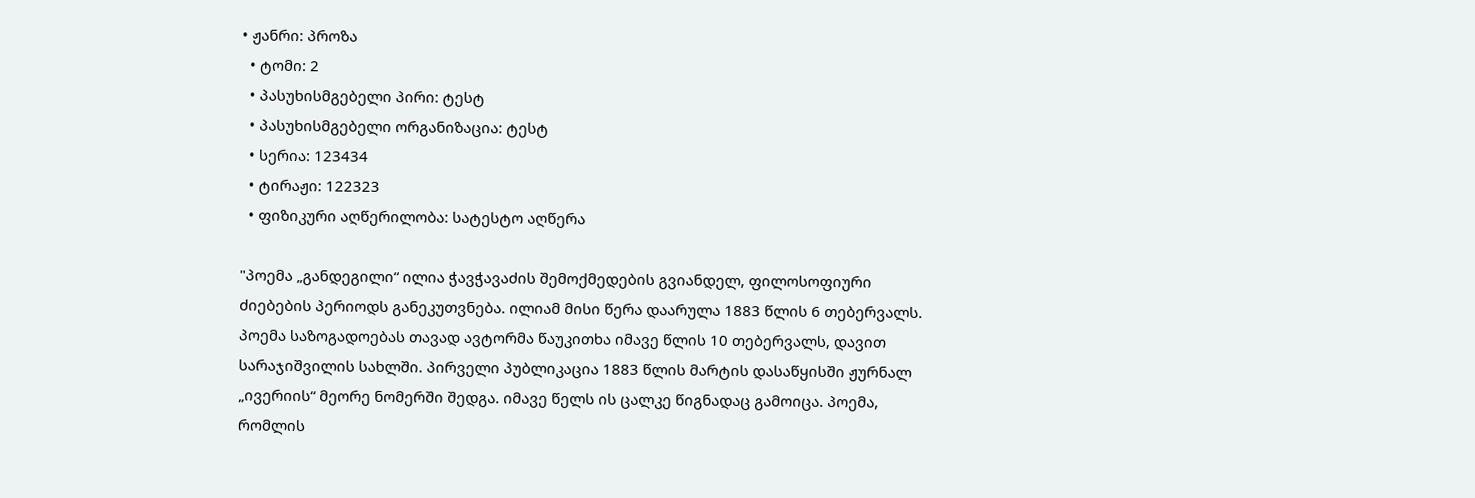• ჟანრი: პროზა
  • ტომი: 2
  • პასუხისმგებელი პირი: ტესტ
  • პასუხისმგებელი ორგანიზაცია: ტესტ
  • სერია: 123434
  • ტირაჟი: 122323
  • ფიზიკური აღწერილობა: სატესტო აღწერა

"პოემა „განდეგილი“ ილია ჭავჭავაძის შემოქმედების გვიანდელ, ფილოსოფიური ძიებების პერიოდს განეკუთვნება. ილიამ მისი წერა დაარულა 1883 წლის 6 თებერვალს. პოემა საზოგადოებას თავად ავტორმა წაუკითხა იმავე წლის 10 თებერვალს, დავით სარაჯიშვილის სახლში. პირველი პუბლიკაცია 1883 წლის მარტის დასაწყისში ჟურნალ „ივერიის“ მეორე ნომერში შედგა. იმავე წელს ის ცალკე წიგნადაც გამოიცა. პოემა, რომლის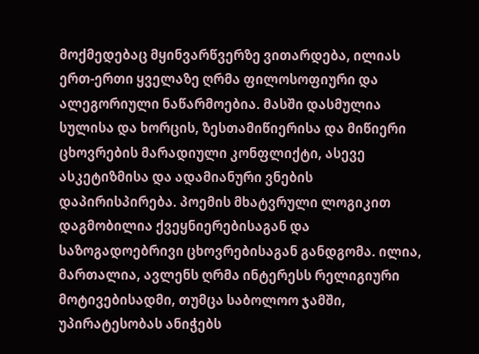მოქმედებაც მყინვარწვერზე ვითარდება, ილიას ერთ-ერთი ყველაზე ღრმა ფილოსოფიური და ალეგორიული ნაწარმოებია. მასში დასმულია სულისა და ხორცის, ზესთამიწიერისა და მიწიერი ცხოვრების მარადიული კონფლიქტი, ასევე ასკეტიზმისა და ადამიანური ვნების დაპირისპირება. პოემის მხატვრული ლოგიკით დაგმობილია ქვეყნიერებისაგან და საზოგადოებრივი ცხოვრებისაგან განდგომა. ილია, მართალია, ავლენს ღრმა ინტერესს რელიგიური მოტივებისადმი, თუმცა საბოლოო ჯამში, უპირატესობას ანიჭებს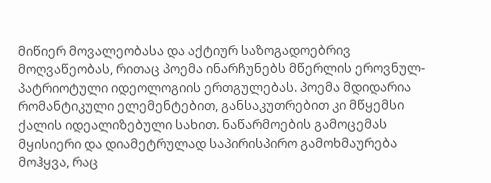მიწიერ მოვალეობასა და აქტიურ საზოგადოებრივ მოღვაწეობას, რითაც პოემა ინარჩუნებს მწერლის ეროვნულ-პატრიოტული იდეოლოგიის ერთგულებას. პოემა მდიდარია რომანტიკული ელემენტებით, განსაკუთრებით კი მწყემსი ქალის იდეალიზებული სახით. ნაწარმოების გამოცემას მყისიერი და დიამეტრულად საპირისპირო გამოხმაურება მოჰყვა, რაც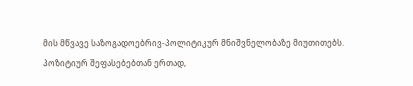მის მწვავე საზოგადოებრივ-პოლიტიკურ მნიშვნელობაზე მიუთითებს. პოზიტიურ შეფასებებთან ერთად,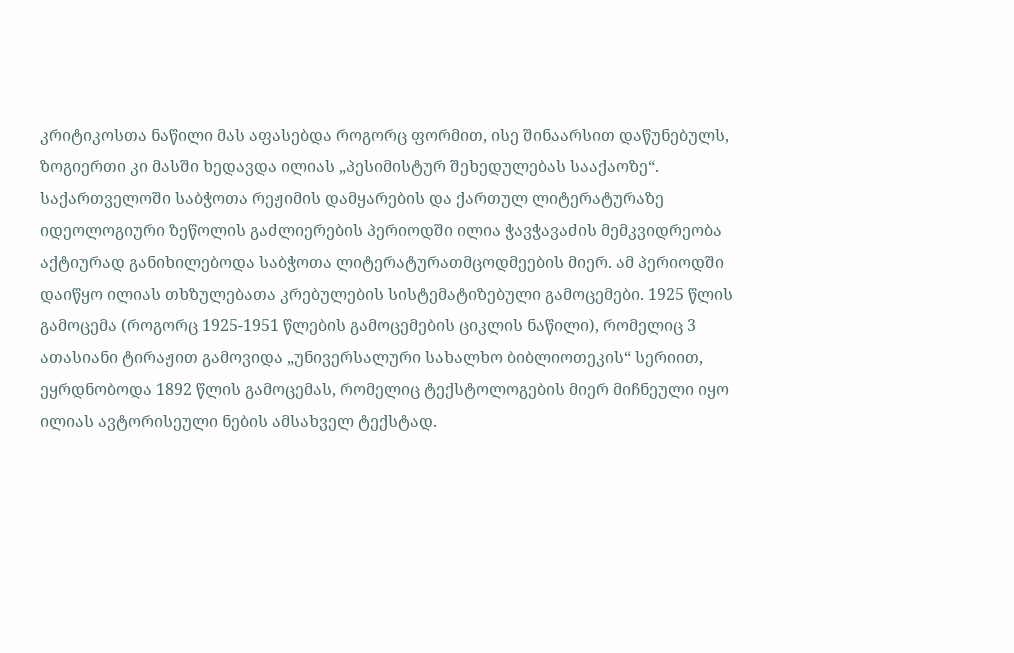კრიტიკოსთა ნაწილი მას აფასებდა როგორც ფორმით, ისე შინაარსით დაწუნებულს, ზოგიერთი კი მასში ხედავდა ილიას „პესიმისტურ შეხედულებას სააქაოზე“. საქართველოში საბჭოთა რეჟიმის დამყარების და ქართულ ლიტერატურაზე იდეოლოგიური ზეწოლის გაძლიერების პერიოდში ილია ჭავჭავაძის მემკვიდრეობა აქტიურად განიხილებოდა საბჭოთა ლიტერატურათმცოდმეების მიერ. ამ პერიოდში დაიწყო ილიას თხზულებათა კრებულების სისტემატიზებული გამოცემები. 1925 წლის გამოცემა (როგორც 1925-1951 წლების გამოცემების ციკლის ნაწილი), რომელიც 3 ათასიანი ტირაჟით გამოვიდა „უნივერსალური სახალხო ბიბლიოთეკის“ სერიით, ეყრდნობოდა 1892 წლის გამოცემას, რომელიც ტექსტოლოგების მიერ მიჩნეული იყო ილიას ავტორისეული ნების ამსახველ ტექსტად.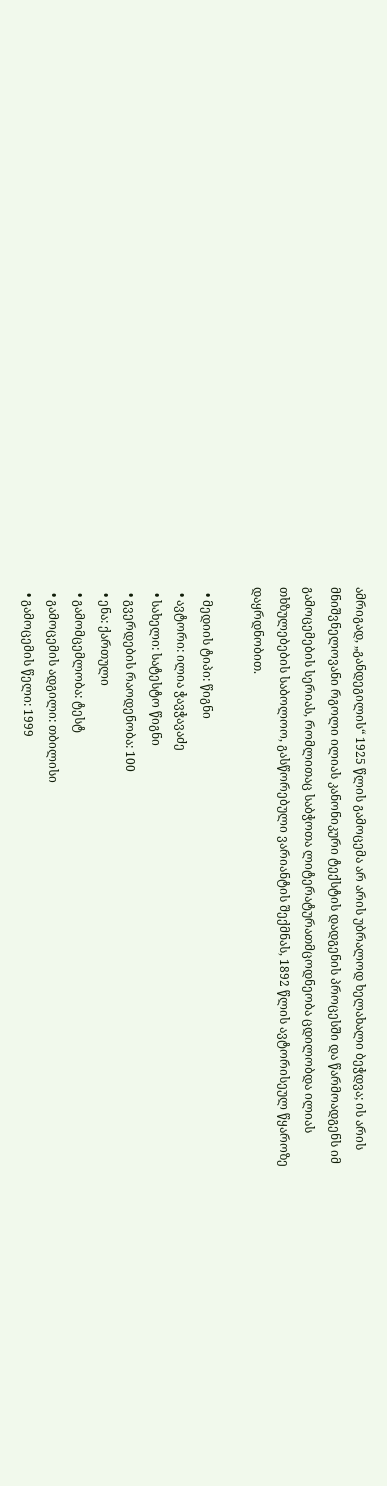ამრიგად, „განდეგილის“ 1925 წლის გამოცემა არ არის უბრალოდ ხელახალი ბეჭდვა; ის არის მნიშვნელოვანი რგოლი ილიას კანონიკური ტექსტის დადგენის პროცესში და წარმოადგენს იმ გამოცემების სერიას, რომლითაც საბჭოთა ლიტერატურათმცოდნეობა ცდილობდა ილიას თხზულებების საბოლოო, გასწორებული ვარიანტის შექმნას, 1892 წლის ავტორისეულ წყაროზე დაყრდნობით.

  • მედიის ტიპი: წიგნი
  • ავტორი: ილია ჭავჭავაძე
  • სახელი: სატესტო წიგნი
  • გვერდების რაოდენობა: 100
  • ენა: ქართული
  • გამომცემლობა: ტესტ
  • გამოცემის ადგილი: თბილისი
  • გამოცემის წელი: 1999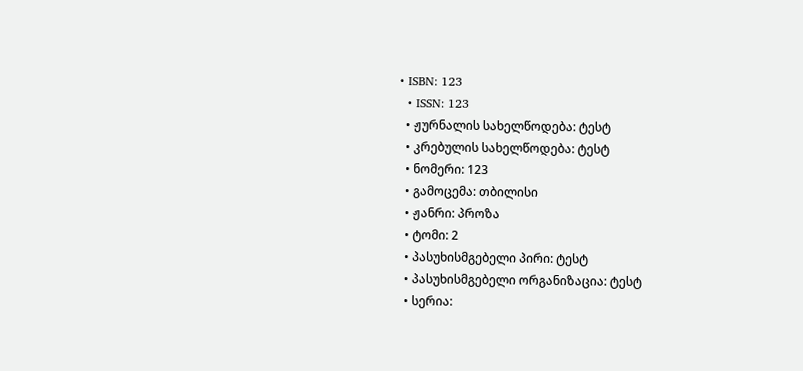• ISBN: 123
  • ISSN: 123
  • ჟურნალის სახელწოდება: ტესტ
  • კრებულის სახელწოდება: ტესტ
  • ნომერი: 123
  • გამოცემა: თბილისი
  • ჟანრი: პროზა
  • ტომი: 2
  • პასუხისმგებელი პირი: ტესტ
  • პასუხისმგებელი ორგანიზაცია: ტესტ
  • სერია: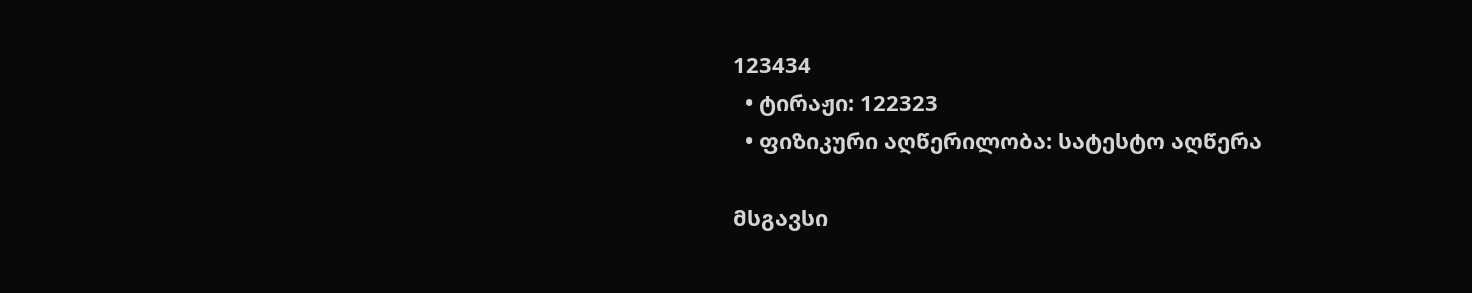123434
  • ტირაჟი: 122323
  • ფიზიკური აღწერილობა: სატესტო აღწერა

მსგავსი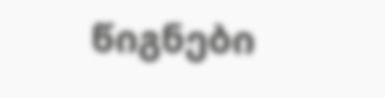წიგნები